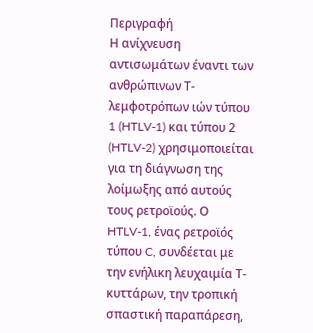Περιγραφή
Η ανίχνευση αντισωμάτων έναντι των ανθρώπινων Τ-λεμφοτρόπων ιών τύπου 1 (HTLV-1) και τύπου 2 (HTLV-2) χρησιμοποιείται για τη διάγνωση της λοίμωξης από αυτούς τους ρετροϊούς. Ο HTLV-1, ένας ρετροϊός τύπου C, συνδέεται με την ενήλικη λευχαιμία Τ-κυττάρων, την τροπική σπαστική παραπάρεση,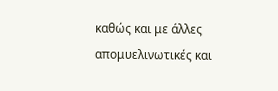καθώς και με άλλες απομυελινωτικές και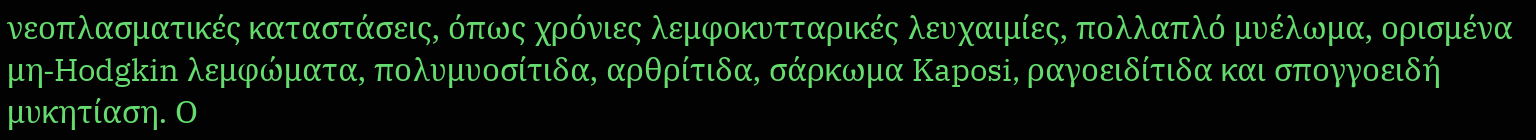νεοπλασματικές καταστάσεις, όπως χρόνιες λεμφοκυτταρικές λευχαιμίες, πολλαπλό μυέλωμα, ορισμένα μη-Hodgkin λεμφώματα, πολυμυοσίτιδα, αρθρίτιδα, σάρκωμα Kaposi, ραγοειδίτιδα και σπογγοειδή μυκητίαση. Ο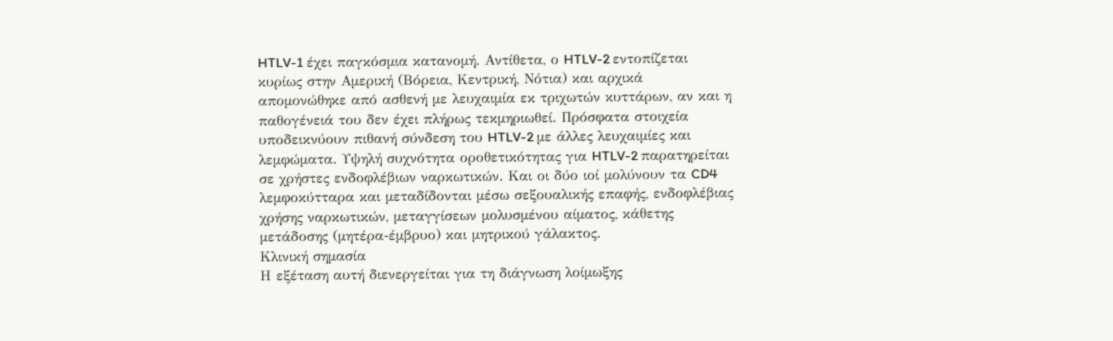HTLV-1 έχει παγκόσμια κατανομή. Αντίθετα, ο HTLV-2 εντοπίζεται κυρίως στην Αμερική (Βόρεια, Κεντρική, Νότια) και αρχικά απομονώθηκε από ασθενή με λευχαιμία εκ τριχωτών κυττάρων, αν και η παθογένειά του δεν έχει πλήρως τεκμηριωθεί. Πρόσφατα στοιχεία υποδεικνύουν πιθανή σύνδεση του HTLV-2 με άλλες λευχαιμίες και λεμφώματα. Υψηλή συχνότητα οροθετικότητας για HTLV-2 παρατηρείται σε χρήστες ενδοφλέβιων ναρκωτικών. Και οι δύο ιοί μολύνουν τα CD4 λεμφοκύτταρα και μεταδίδονται μέσω σεξουαλικής επαφής, ενδοφλέβιας χρήσης ναρκωτικών, μεταγγίσεων μολυσμένου αίματος, κάθετης μετάδοσης (μητέρα-έμβρυο) και μητρικού γάλακτος.
Κλινική σημασία
Η εξέταση αυτή διενεργείται για τη διάγνωση λοίμωξης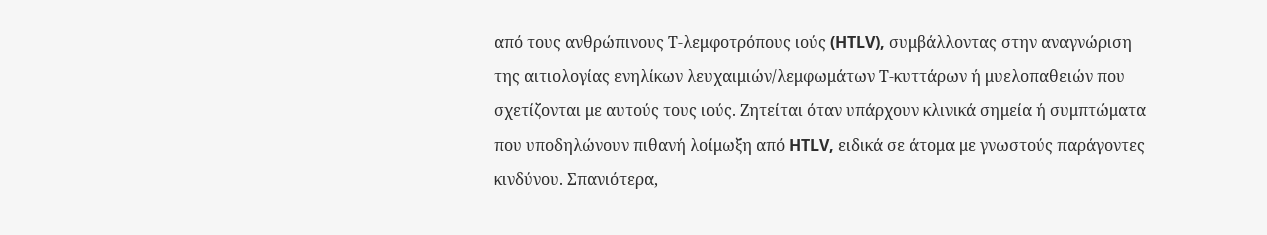από τους ανθρώπινους Τ-λεμφοτρόπους ιούς (HTLV), συμβάλλοντας στην αναγνώριση της αιτιολογίας ενηλίκων λευχαιμιών/λεμφωμάτων Τ-κυττάρων ή μυελοπαθειών που σχετίζονται με αυτούς τους ιούς. Ζητείται όταν υπάρχουν κλινικά σημεία ή συμπτώματα που υποδηλώνουν πιθανή λοίμωξη από HTLV, ειδικά σε άτομα με γνωστούς παράγοντες κινδύνου. Σπανιότερα,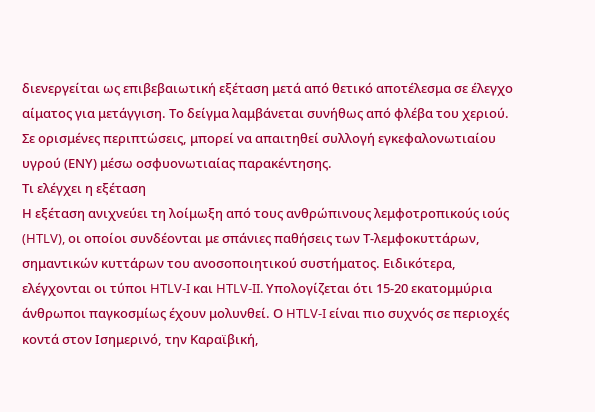διενεργείται ως επιβεβαιωτική εξέταση μετά από θετικό αποτέλεσμα σε έλεγχο αίματος για μετάγγιση. Το δείγμα λαμβάνεται συνήθως από φλέβα του χεριού. Σε ορισμένες περιπτώσεις, μπορεί να απαιτηθεί συλλογή εγκεφαλονωτιαίου υγρού (ΕΝΥ) μέσω οσφυονωτιαίας παρακέντησης.
Τι ελέγχει η εξέταση
Η εξέταση ανιχνεύει τη λοίμωξη από τους ανθρώπινους λεμφοτροπικούς ιούς (HTLV), οι οποίοι συνδέονται με σπάνιες παθήσεις των Τ-λεμφοκυττάρων, σημαντικών κυττάρων του ανοσοποιητικού συστήματος. Ειδικότερα, ελέγχονται οι τύποι HTLV-I και HTLV-II. Υπολογίζεται ότι 15-20 εκατομμύρια άνθρωποι παγκοσμίως έχουν μολυνθεί. Ο HTLV-I είναι πιο συχνός σε περιοχές κοντά στον Ισημερινό, την Καραϊβική,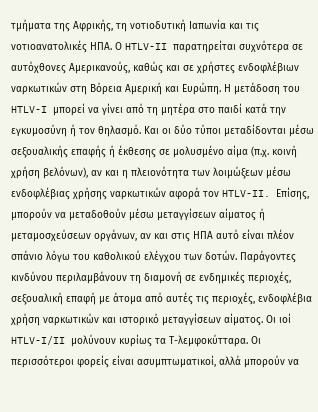τμήματα της Αφρικής, τη νοτιοδυτική Ιαπωνία και τις νοτιοανατολικές ΗΠΑ. Ο HTLV-II παρατηρείται συχνότερα σε αυτόχθονες Αμερικανούς, καθώς και σε χρήστες ενδοφλέβιων ναρκωτικών στη Βόρεια Αμερική και Ευρώπη. Η μετάδοση του HTLV-I μπορεί να γίνει από τη μητέρα στο παιδί κατά την εγκυμοσύνη ή τον θηλασμό. Και οι δύο τύποι μεταδίδονται μέσω σεξουαλικής επαφής ή έκθεσης σε μολυσμένο αίμα (π.χ. κοινή χρήση βελόνων), αν και η πλειονότητα των λοιμώξεων μέσω ενδοφλέβιας χρήσης ναρκωτικών αφορά τον HTLV-II. Επίσης, μπορούν να μεταδοθούν μέσω μεταγγίσεων αίματος ή μεταμοσχεύσεων οργάνων, αν και στις ΗΠΑ αυτό είναι πλέον σπάνιο λόγω του καθολικού ελέγχου των δοτών. Παράγοντες κινδύνου περιλαμβάνουν τη διαμονή σε ενδημικές περιοχές, σεξουαλική επαφή με άτομα από αυτές τις περιοχές, ενδοφλέβια χρήση ναρκωτικών και ιστορικό μεταγγίσεων αίματος. Οι ιοί HTLV-I/II μολύνουν κυρίως τα Τ-λεμφοκύτταρα. Οι περισσότεροι φορείς είναι ασυμπτωματικοί, αλλά μπορούν να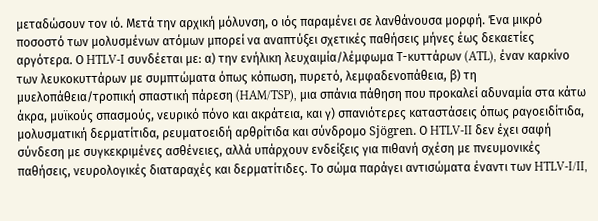μεταδώσουν τον ιό. Μετά την αρχική μόλυνση, ο ιός παραμένει σε λανθάνουσα μορφή. Ένα μικρό ποσοστό των μολυσμένων ατόμων μπορεί να αναπτύξει σχετικές παθήσεις μήνες έως δεκαετίες αργότερα. Ο HTLV-I συνδέεται με: α) την ενήλικη λευχαιμία/λέμφωμα Τ-κυττάρων (ATL), έναν καρκίνο των λευκοκυττάρων με συμπτώματα όπως κόπωση, πυρετό, λεμφαδενοπάθεια, β) τη μυελοπάθεια/τροπική σπαστική πάρεση (HAM/TSP), μια σπάνια πάθηση που προκαλεί αδυναμία στα κάτω άκρα, μυϊκούς σπασμούς, νευρικό πόνο και ακράτεια, και γ) σπανιότερες καταστάσεις όπως ραγοειδίτιδα, μολυσματική δερματίτιδα, ρευματοειδή αρθρίτιδα και σύνδρομο Sjögren. Ο HTLV-II δεν έχει σαφή σύνδεση με συγκεκριμένες ασθένειες, αλλά υπάρχουν ενδείξεις για πιθανή σχέση με πνευμονικές παθήσεις, νευρολογικές διαταραχές και δερματίτιδες. Το σώμα παράγει αντισώματα έναντι των HTLV-I/II,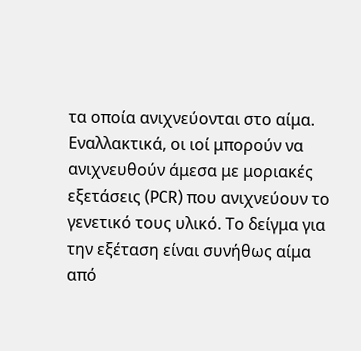τα οποία ανιχνεύονται στο αίμα. Εναλλακτικά, οι ιοί μπορούν να ανιχνευθούν άμεσα με μοριακές εξετάσεις (PCR) που ανιχνεύουν το γενετικό τους υλικό. Το δείγμα για την εξέταση είναι συνήθως αίμα από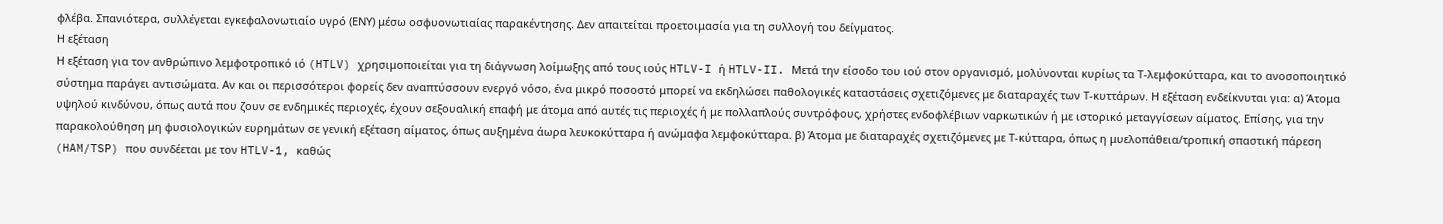φλέβα. Σπανιότερα, συλλέγεται εγκεφαλονωτιαίο υγρό (ΕΝΥ) μέσω οσφυονωτιαίας παρακέντησης. Δεν απαιτείται προετοιμασία για τη συλλογή του δείγματος.
Η εξέταση
Η εξέταση για τον ανθρώπινο λεμφοτροπικό ιό (HTLV) χρησιμοποιείται για τη διάγνωση λοίμωξης από τους ιούς HTLV-I ή HTLV-II. Μετά την είσοδο του ιού στον οργανισμό, μολύνονται κυρίως τα Τ-λεμφοκύτταρα, και το ανοσοποιητικό σύστημα παράγει αντισώματα. Αν και οι περισσότεροι φορείς δεν αναπτύσσουν ενεργό νόσο, ένα μικρό ποσοστό μπορεί να εκδηλώσει παθολογικές καταστάσεις σχετιζόμενες με διαταραχές των Τ-κυττάρων. Η εξέταση ενδείκνυται για: α) Άτομα υψηλού κινδύνου, όπως αυτά που ζουν σε ενδημικές περιοχές, έχουν σεξουαλική επαφή με άτομα από αυτές τις περιοχές ή με πολλαπλούς συντρόφους, χρήστες ενδοφλέβιων ναρκωτικών ή με ιστορικό μεταγγίσεων αίματος. Επίσης, για την παρακολούθηση μη φυσιολογικών ευρημάτων σε γενική εξέταση αίματος, όπως αυξημένα άωρα λευκοκύτταρα ή ανώμαφα λεμφοκύτταρα. β) Άτομα με διαταραχές σχετιζόμενες με Τ-κύτταρα, όπως η μυελοπάθεια/τροπική σπαστική πάρεση (HAM/TSP) που συνδέεται με τον HTLV-1, καθώς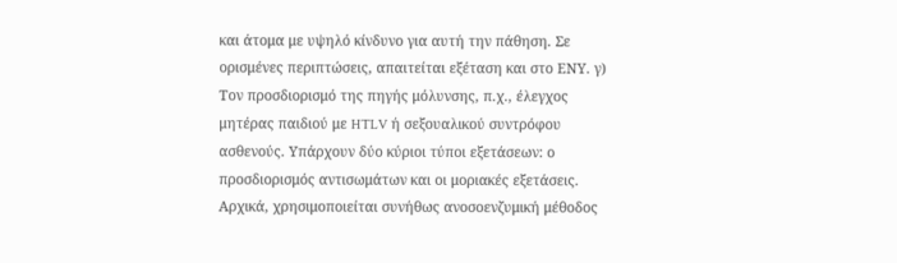και άτομα με υψηλό κίνδυνο για αυτή την πάθηση. Σε ορισμένες περιπτώσεις, απαιτείται εξέταση και στο ΕΝΥ. γ) Τον προσδιορισμό της πηγής μόλυνσης, π.χ., έλεγχος μητέρας παιδιού με HTLV ή σεξουαλικού συντρόφου ασθενούς. Υπάρχουν δύο κύριοι τύποι εξετάσεων: ο προσδιορισμός αντισωμάτων και οι μοριακές εξετάσεις. Αρχικά, χρησιμοποιείται συνήθως ανοσοενζυμική μέθοδος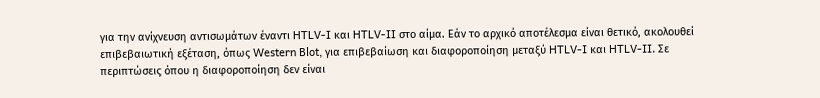για την ανίχνευση αντισωμάτων έναντι HTLV-I και HTLV-II στο αίμα. Εάν το αρχικό αποτέλεσμα είναι θετικό, ακολουθεί επιβεβαιωτική εξέταση, όπως Western Blot, για επιβεβαίωση και διαφοροποίηση μεταξύ HTLV-I και HTLV-II. Σε περιπτώσεις όπου η διαφοροποίηση δεν είναι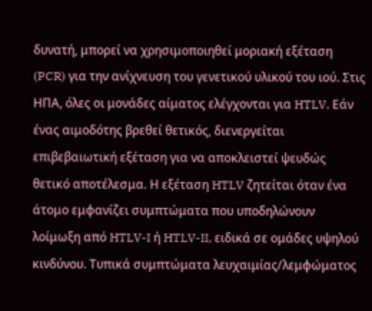δυνατή, μπορεί να χρησιμοποιηθεί μοριακή εξέταση (PCR) για την ανίχνευση του γενετικού υλικού του ιού. Στις ΗΠΑ, όλες οι μονάδες αίματος ελέγχονται για HTLV. Εάν ένας αιμοδότης βρεθεί θετικός, διενεργείται επιβεβαιωτική εξέταση για να αποκλειστεί ψευδώς θετικό αποτέλεσμα. Η εξέταση HTLV ζητείται όταν ένα άτομο εμφανίζει συμπτώματα που υποδηλώνουν λοίμωξη από HTLV-I ή HTLV-II, ειδικά σε ομάδες υψηλού κινδύνου. Τυπικά συμπτώματα λευχαιμίας/λεμφώματος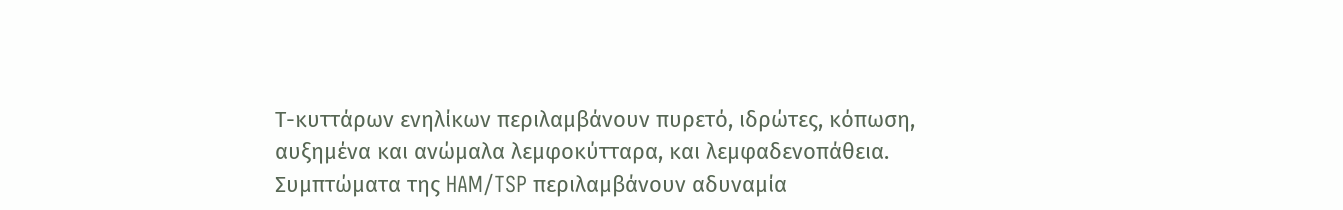Τ-κυττάρων ενηλίκων περιλαμβάνουν πυρετό, ιδρώτες, κόπωση, αυξημένα και ανώμαλα λεμφοκύτταρα, και λεμφαδενοπάθεια. Συμπτώματα της HAM/TSP περιλαμβάνουν αδυναμία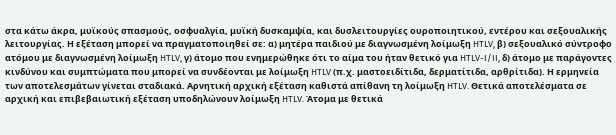στα κάτω άκρα, μυϊκούς σπασμούς, οσφυαλγία, μυϊκή δυσκαμψία, και δυσλειτουργίες ουροποιητικού, εντέρου και σεξουαλικής λειτουργίας. Η εξέταση μπορεί να πραγματοποιηθεί σε: α) μητέρα παιδιού με διαγνωσμένη λοίμωξη HTLV, β) σεξουαλικό σύντροφο ατόμου με διαγνωσμένη λοίμωξη HTLV, γ) άτομο που ενημερώθηκε ότι το αίμα του ήταν θετικό για HTLV-I/II, δ) άτομο με παράγοντες κινδύνου και συμπτώματα που μπορεί να συνδέονται με λοίμωξη HTLV (π.χ. μαστοειδίτιδα, δερματίτιδα, αρθρίτιδα). Η ερμηνεία των αποτελεσμάτων γίνεται σταδιακά. Αρνητική αρχική εξέταση καθιστά απίθανη τη λοίμωξη HTLV. Θετικά αποτελέσματα σε αρχική και επιβεβαιωτική εξέταση υποδηλώνουν λοίμωξη HTLV. Άτομα με θετικά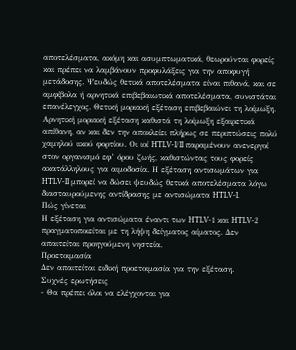αποτελέσματα, ακόμη και ασυμπτωματικά, θεωρούνται φορείς και πρέπει να λαμβάνουν προφυλάξεις για την αποφυγή μετάδοσης. Ψευδώς θετικά αποτελέσματα είναι πιθανά, και σε αμφίβολα ή αρνητικά επιβεβαιωτικά αποτελέσματα, συνιστάται επανέλεγχος. Θετική μοριακή εξέταση επιβεβαιώνει τη λοίμωξη. Αρνητική μοριακή εξέταση καθιστά τη λοίμωξη εξαιρετικά απίθανη, αν και δεν την αποκλείει πλήρως σε περιπτώσεις πολύ χαμηλού ιικού φορτίου. Οι ιοί HTLV-I/II παραμένουν ανενεργοί στον οργανισμό εφ’ όρου ζωής, καθιστώντας τους φορείς ακατάλληλους για αιμοδοσία. Η εξέταση αντισωμάτων για HTLV-II μπορεί να δώσει ψευδώς θετικά αποτελέσματα λόγω διασταυρούμενης αντίδρασης με αντισώματα HTLV-I.
Πώς γίνεται
Η εξέταση για αντισώματα έναντι των HTLV-1 και HTLV-2 πραγματοποιείται με τη λήψη δείγματος αίματος. Δεν απαιτείται προηγούμενη νηστεία.
Προετοιμασία
Δεν απαιτείται ειδική προετοιμασία για την εξέταση.
Συχνές ερωτήσεις
- Θα πρέπει όλοι να ελέγχονται για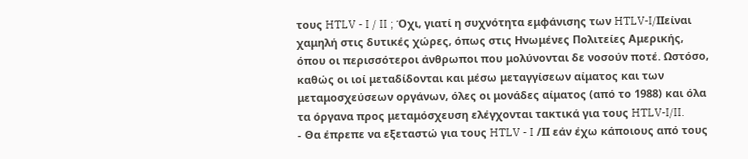τους HTLV - I / II ; Όχι, γιατί η συχνότητα εμφάνισης των HTLV-I/IIείναι χαμηλή στις δυτικές χώρες, όπως στις Ηνωμένες Πολιτείες Αμερικής, όπου οι περισσότεροι άνθρωποι που μολύνονται δε νοσούν ποτέ. Ωστόσο, καθώς οι ιοί μεταδίδονται και μέσω μεταγγίσεων αίματος και των μεταμοσχεύσεων οργάνων, όλες οι μονάδες αίματος (από το 1988) και όλα τα όργανα προς μεταμόσχευση ελέγχονται τακτικά για τους HTLV-I/II.
- Θα έπρεπε να εξεταστώ για τους HTLV - I /ΙΙ εάν έχω κάποιους από τους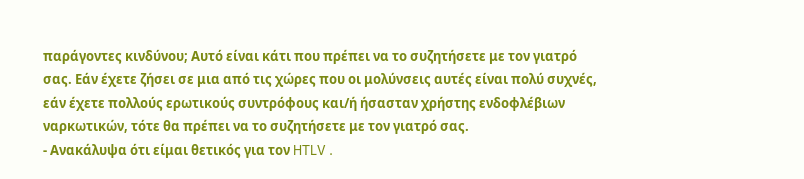παράγοντες κινδύνου; Αυτό είναι κάτι που πρέπει να το συζητήσετε με τον γιατρό σας. Εάν έχετε ζήσει σε μια από τις χώρες που οι μολύνσεις αυτές είναι πολύ συχνές, εάν έχετε πολλούς ερωτικούς συντρόφους και/ή ήσασταν χρήστης ενδοφλέβιων ναρκωτικών, τότε θα πρέπει να το συζητήσετε με τον γιατρό σας.
- Ανακάλυψα ότι είμαι θετικός για τον HTLV .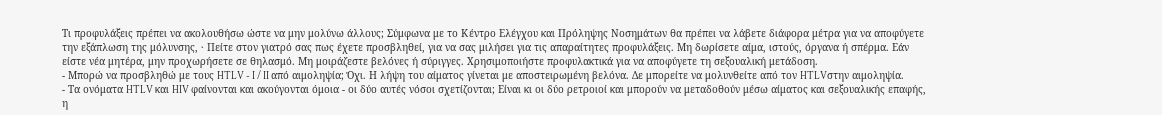Τι προφυλάξεις πρέπει να ακολουθήσω ώστε να μην μολύνω άλλους; Σύμφωνα με το Κέντρο Ελέγχου και Πρόληψης Νοσημάτων θα πρέπει να λάβετε διάφορα μέτρα για να αποφύγετε την εξάπλωση της μόλυνσης, · Πείτε στον γιατρό σας πως έχετε προσβληθεί, για να σας μιλήσει για τις απαραίτητες προφυλάξεις. Μη δωρίσετε αίμα, ιστούς, όργανα ή σπέρμα. Εάν είστε νέα μητέρα, μην προχωρήσετε σε θηλασμό. Μη μοιράζεστε βελόνες ή σύριγγες. Χρησιμοποιήστε προφυλακτικά για να αποφύγετε τη σεξουαλική μετάδοση.
- Μπορώ να προσβληθώ με τους HTLV - I / II από αιμοληψία; Όχι. Η λήψη του αίματος γίνεται με αποστειρωμένη βελόνα. Δε μπορείτε να μολυνθείτε από τον HTLVστην αιμοληψία.
- Τα ονόματα HTLV και HIV φαίνονται και ακούγονται όμοια - οι δύο αυτές νόσοι σχετίζονται; Είναι κι οι δύο ρετροιοί και μπορούν να μεταδοθούν μέσω αίματος και σεξουαλικής επαφής, η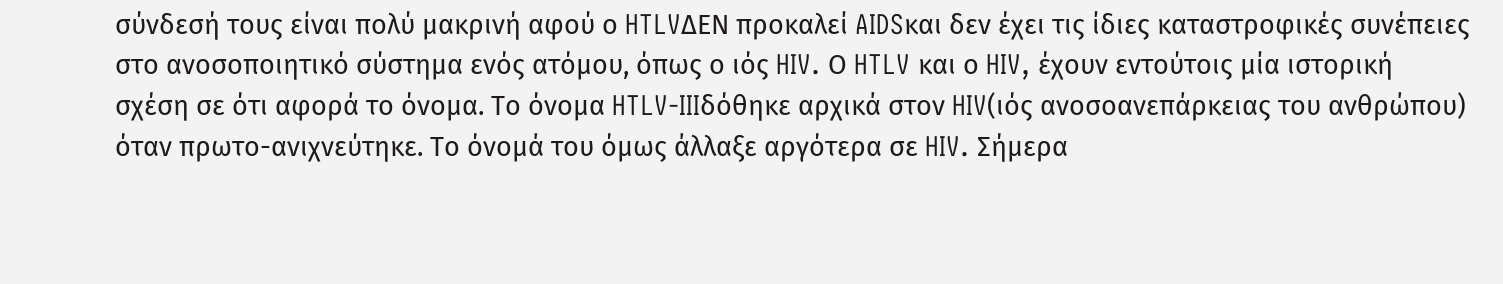σύνδεσή τους είναι πολύ μακρινή αφού ο HTLVΔΕΝ προκαλεί AIDSκαι δεν έχει τις ίδιες καταστροφικές συνέπειες στο ανοσοποιητικό σύστημα ενός ατόμου, όπως ο ιός HIV. Ο HTLV και ο HIV, έχουν εντούτοις μία ιστορική σχέση σε ότι αφορά το όνομα. Το όνομα HTLV-IIIδόθηκε αρχικά στον HIV(ιός ανοσοανεπάρκειας του ανθρώπου) όταν πρωτο-ανιχνεύτηκε. Το όνομά του όμως άλλαξε αργότερα σε HIV. Σήμερα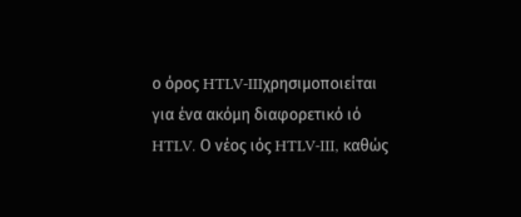ο όρος HTLV-IIIχρησιμοποιείται για ένα ακόμη διαφορετικό ιό HTLV. Ο νέος ιός HTLV-III, καθώς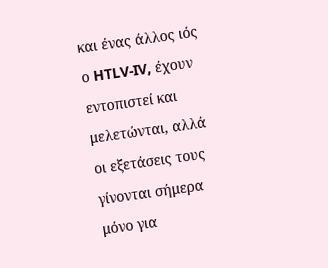και ένας άλλος ιός ο HTLV-IV, έχουν εντοπιστεί και μελετώνται, αλλά οι εξετάσεις τους γίνονται σήμερα μόνο για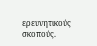ερευνητικούς σκοπούς.